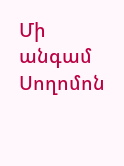Մի անգամ Սողոմոն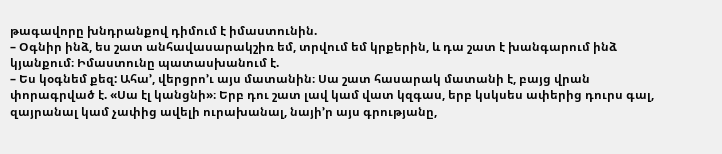թագավորը խնդրանքով դիմում է իմաստունին.
– Օգնիր ինձ, ես շատ անհավասարակշիռ եմ, տրվում եմ կրքերին, և դա շատ է խանգարում ինձ կյանքում։ Իմաստունը պատասխանում է.
– Ես կօգնեմ քեզ: Ահա’, վերցրո’ւ այս մատանին։ Սա շատ հասարակ մատանի է, բայց վրան փորագրված է. «Սա էլ կանցնի»։ Երբ դու շատ լավ կամ վատ կզգաս, երբ կսկսես ափերից դուրս գալ, զայրանալ կամ չափից ավելի ուրախանալ, նայի’ր այս գրությանը,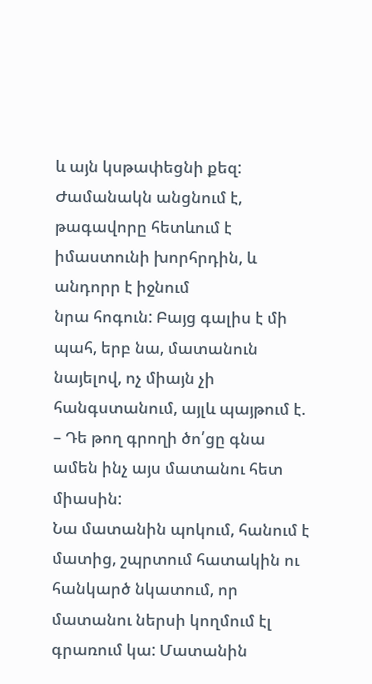և այն կսթափեցնի քեզ:
Ժամանակն անցնում է, թագավորը հետևում է իմաստունի խորհրդին, և անդորր է իջնում
նրա հոգուն: Բայց գալիս է մի պահ, երբ նա, մատանուն նայելով, ոչ միայն չի հանգստանում, այլև պայթում է.
– Դե թող գրողի ծո՛ցը գնա ամեն ինչ այս մատանու հետ միասին:
Նա մատանին պոկում, հանում է մատից, շպրտում հատակին ու հանկարծ նկատում, որ մատանու ներսի կողմում էլ գրառում կա: Մատանին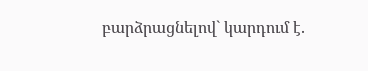բարձրացնելով` կարդում է.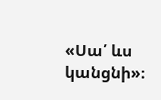«Սա՛ ևս կանցնի»։